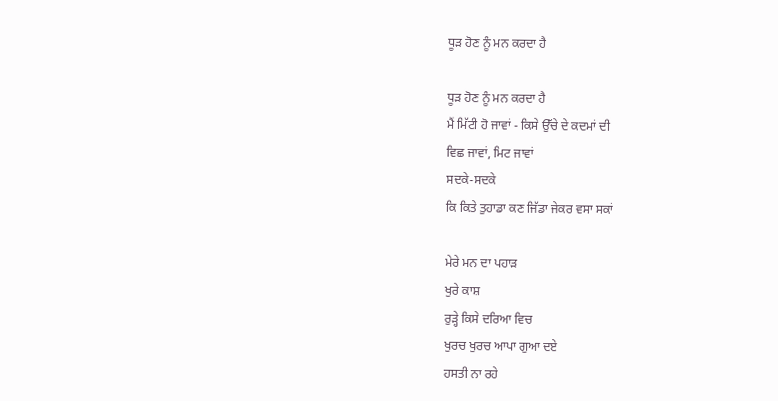ਧੂੜ ਹੋਣ ਨੂੰ ਮਨ ਕਰਦਾ ਹੈ

ਧੂੜ ਹੋਣ ਨੂੰ ਮਨ ਕਰਦਾ ਹੈ
ਮੈਂ ਮਿੱਟੀ ਹੋ ਜਾਵਾਂ - ਕਿਸੇ ਉੱਚੇ ਦੇ ਕਦਮਾਂ ਦੀ
ਵਿਛ ਜਾਵਾਂ, ਮਿਟ ਜਾਵਾਂ
ਸਦਕੇ-ਸਦਕੇ
ਕਿ ਕਿਤੇ ਤੁਹਾਡਾ ਕਣ ਜਿੱਡਾ ਜੇਕਰ ਵਸਾ ਸਕਾਂ

ਮੇਰੇ ਮਨ ਦਾ ਪਹਾੜ
ਖੁਰੇ ਕਾਸ਼
ਰੁੜ੍ਹੇ ਕਿਸੇ ਦਰਿਆ ਵਿਚ
ਖੁਰਚ ਖੁਰਚ ਆਪਾ ਗੁਆ ਦਏ
ਹਸਤੀ ਨਾ ਰਹੇ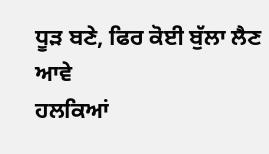ਧੂੜ ਬਣੇ, ਫਿਰ ਕੋਈ ਬੁੱਲਾ ਲੈਣ ਆਵੇ
ਹਲਕਿਆਂ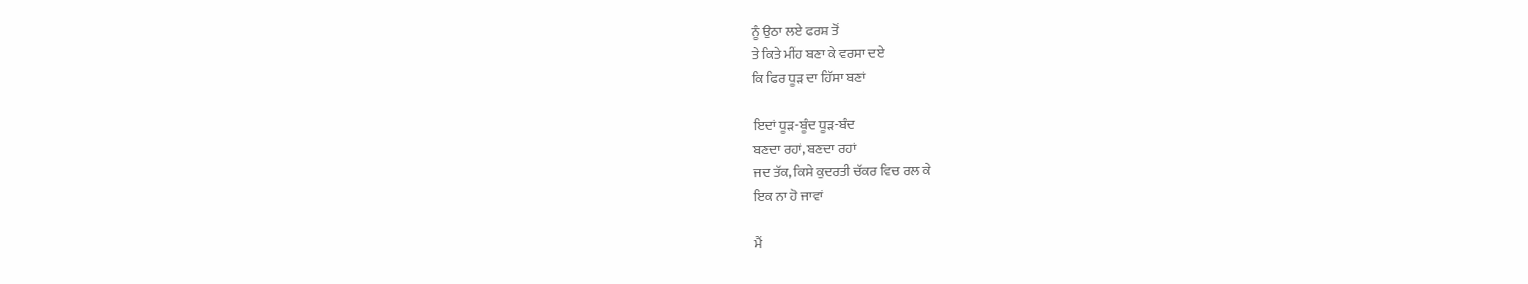ਨੂੰ ਉਠਾ ਲਏ ਫਰਸ਼ ਤੋਂ
ਤੇ ਕਿਤੇ ਮੀਂਹ ਬਣਾ ਕੇ ਵਰਸਾ ਦਏ
ਕਿ ਫਿਰ ਧੂੜ ਦਾ ਹਿੱਸਾ ਬਣਾਂ

ਇਦਾਂ ਧੂੜ-ਬੂੰਦ ਧੂੜ-ਬੰਦ
ਬਣਦਾ ਰਹਾਂ, ਬਣਦਾ ਰਹਾਂ
ਜਦ ਤੱਕ, ਕਿਸੇ ਕੁਦਰਤੀ ਚੱਕਰ ਵਿਚ ਰਲ ਕੇ
ਇਕ ਨਾ ਹੋ ਜਾਵਾਂ

ਮੈਂ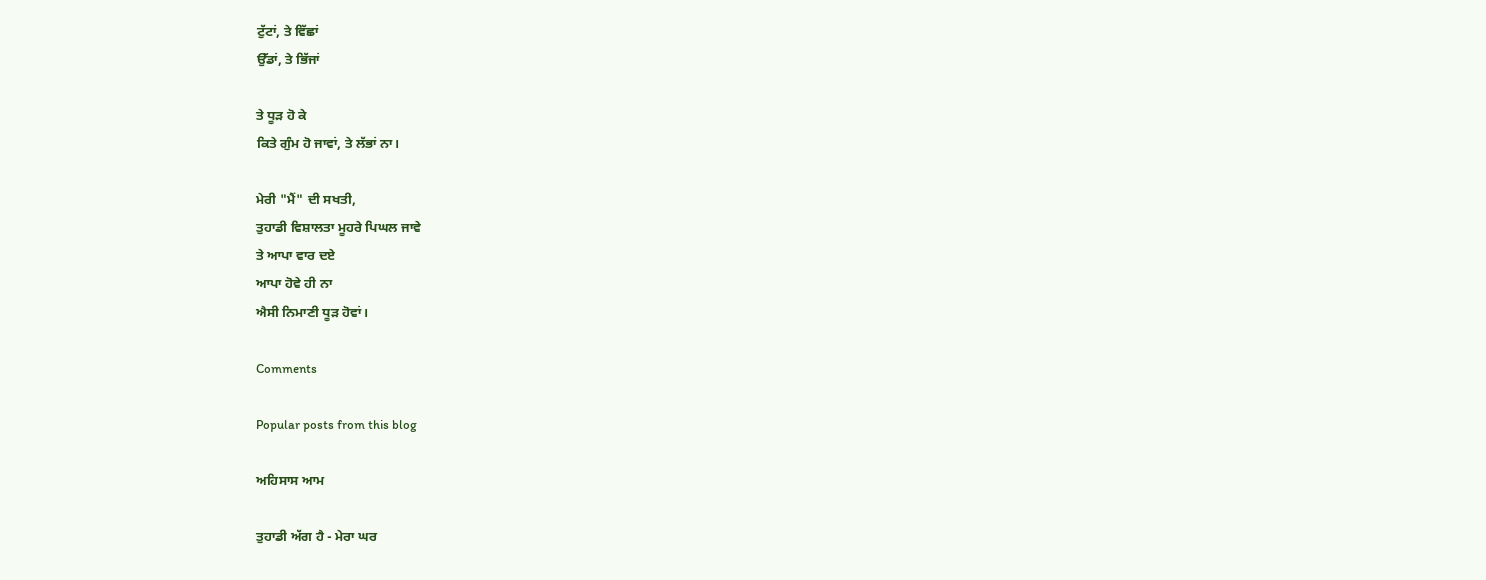ਟੁੱਟਾਂ, ਤੇ ਵਿੱਛਾਂ
ਉੱਡਾਂ, ਤੇ ਭਿੱਜਾਂ

ਤੇ ਧੂੜ ਹੋ ਕੇ
ਕਿਤੇ ਗੁੰਮ ਹੋ ਜਾਵਾਂ, ਤੇ ਲੱਭਾਂ ਨਾ।

ਮੇਰੀ "ਮੈਂ" ਦੀ ਸਖਤੀ,
ਤੁਹਾਡੀ ਵਿਸ਼ਾਲਤਾ ਮੂਹਰੇ ਪਿਘਲ ਜਾਵੇ
ਤੇ ਆਪਾ ਵਾਰ ਦਏ
ਆਪਾ ਹੋਵੇ ਹੀ ਨਾ
ਐਸੀ ਨਿਮਾਣੀ ਧੂੜ ਹੋਵਾਂ।

Comments

Popular posts from this blog

ਅਹਿਸਾਸ ਆਮ

ਤੁਹਾਡੀ ਅੱਗ ਹੈ - ਮੇਰਾ ਘਰ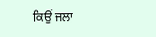ਕਿਉਂ ਜਲਾ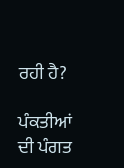ਰਹੀ ਹੈ?

ਪੰਕਤੀਆਂ ਦੀ ਪੰਗਤ